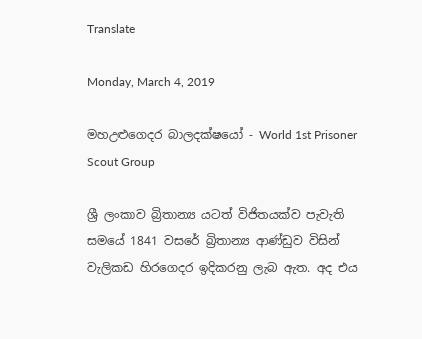Translate

Monday, March 4, 2019

මහඋළුගෙදර බාලදක්ෂයෝ - World 1st Prisoner Scout Group

ශ්‍රී ලංකාව බ්‍රිතාන්‍ය යටත් විජිතයක්ව පැවැති සමයේ 1841 වසරේ බ්‍රිතාන්‍ය ආණ්ඩුව විසින් වැලිකඩ හිරගෙදර ඉදිකරනු ලැබ ඇත. අද එය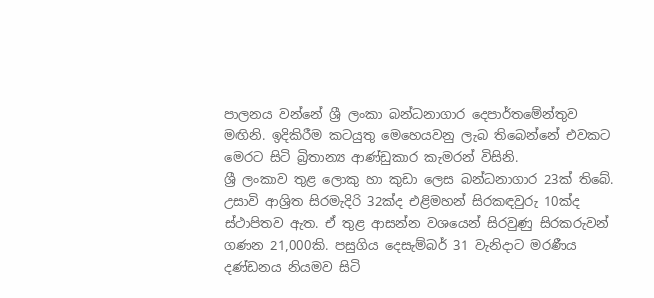පාලනය වන්නේ ශ්‍රී ලංකා බන්ධනාගාර දෙපාර්තමේන්තුව මඟිනි. ඉදිකිරීම කටයුතු මෙහෙයවනු ලැබ තිබෙන්නේ එවකට මෙරට සිටි බ්‍රිතාන්‍ය ආණ්ඩුකාර කැමරන් විසිනි.
ශ්‍රී ලංකාව තුළ ලොකු හා කුඩා ලෙස බන්ධනාගාර 23ක් තිබේ. උසාවි ආශ්‍රිත සිරමැදිරි 32ක්ද එළිමහන් සිරකඳවුරු 10ක්ද ස්ථාපිතව ඇත. ඒ තුළ ආසන්න වශයෙන් සිරවුණු සිරකරුවන් ගණන 21,000කි. පසුගිය දෙසැම්බර් 31 වැනිදාට මරණීය දණ්ඩනය නියමව සිටි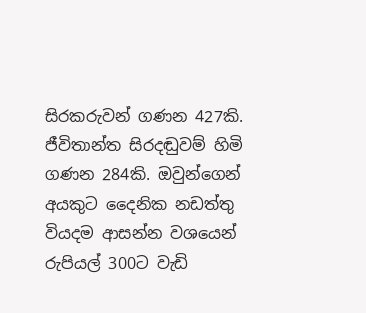සිරකරුවන් ගණන 427කි. ජීවිතාන්ත සිරදඬුවම් හිමි ගණන 284කි. ඔවුන්ගෙන් අයකුට දෛනික නඩත්තු වියදම ආසන්න වශයෙන් රුපියල් 300ට වැඩි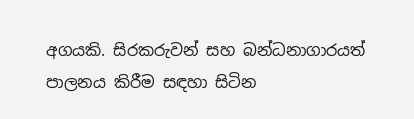අගයකි. සිරකරුවන් සහ බන්ධනාගාරයත් පාලනය කිරීම සඳහා සිටින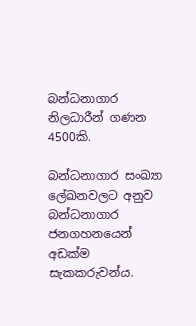බන්ධනාගාර නිලධාරීන් ගණන 4500කි.

බන්ධනාගාර සංඛ්‍යා ලේඛනවලට අනුව බන්ධනාගාර ජනගහනයෙන් අඩක්ම සැකකරුවන්ය.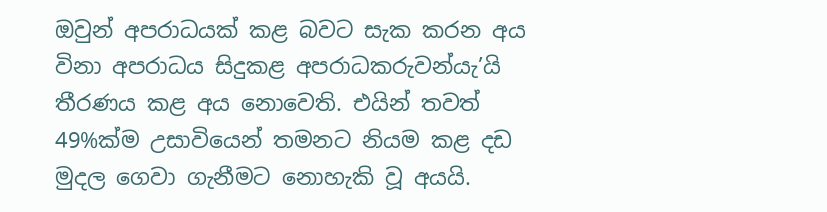ඔවුන් අපරාධයක් කළ බවට සැක කරන අය විනා අපරාධය සිදුකළ අපරාධකරුවන්යැ’යි තීරණය කළ අය නොවෙති. එයින් තවත් 49%ක්ම උසාවියෙන් තමනට නියම කළ දඩ මුදල ගෙවා ගැනීමට නොහැකි වූ අයයි.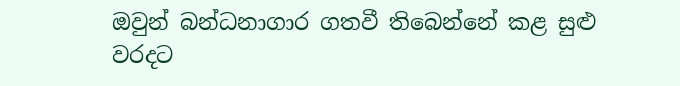ඔවුන් බන්ධනාගාර ගතවී තිබෙන්නේ කළ සුළු වරදට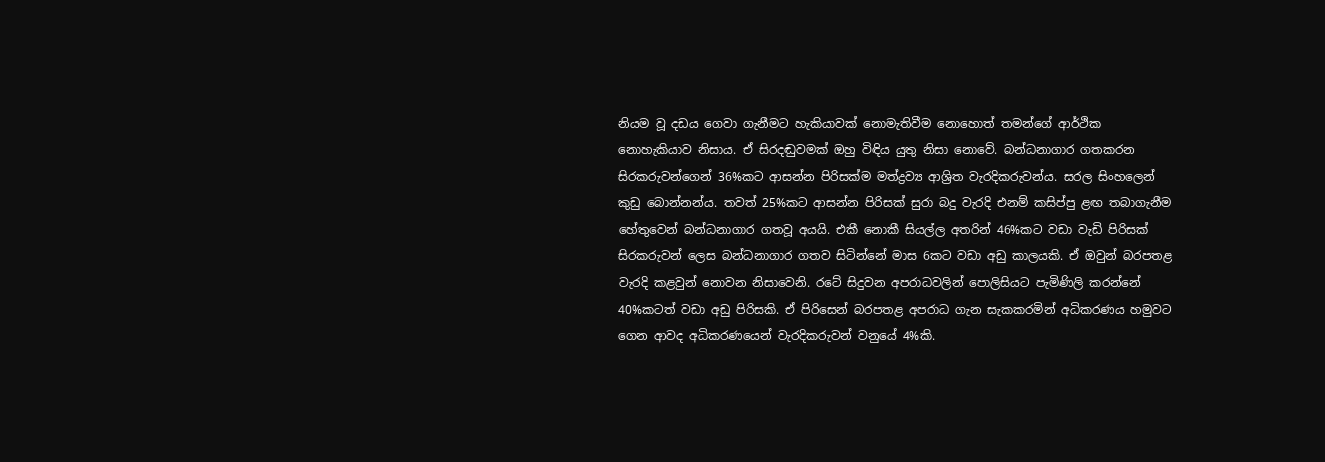නියම වූ දඩය ගෙවා ගැනීමට හැකියාවක් නොමැතිවීම නොහොත් තමන්ගේ ආර්ථික නොහැකියාව නිසාය. ඒ සිරදඬුවමක් ඔහු විඳිය යුතු නිසා නොවේ. බන්ධනාගාර ගතකරන සිරකරුවන්ගෙන් 36%කට ආසන්න පිරිසක්ම මත්ද්‍රව්‍ය ආශ්‍රිත වැරදිකරුවන්ය. සරල සිංහලෙන් කුඩු බොන්නන්ය. තවත් 25%කට ආසන්න පිරිසක් සුරා බදු වැරදි එනම් කසිප්පු ළඟ තබාගැනීම හේතුවෙන් බන්ධනාගාර ගතවූ අයයි. එකී නොකී සියල්ල අතරින් 46%කට වඩා වැඩි පිරිසක් සිරකරුවන් ලෙස බන්ධනාගාර ගතව සිටින්නේ මාස 6කට වඩා අඩු කාලයකි. ඒ ඔවුන් බරපතළ වැරදි කළවුන් නොවන නිසාවෙනි. රටේ සිදුවන අපරාධවලින් පොලිසියට පැමිණිලි කරන්නේ 40%කටත් වඩා අඩු පිරිසකි. ඒ පිරිසෙන් බරපතළ අපරාධ ගැන සැකකරමින් අධිකරණය හමුවට ගෙන ආවද අධිකරණයෙන් වැරදිකරුවන් වනුයේ 4%කි.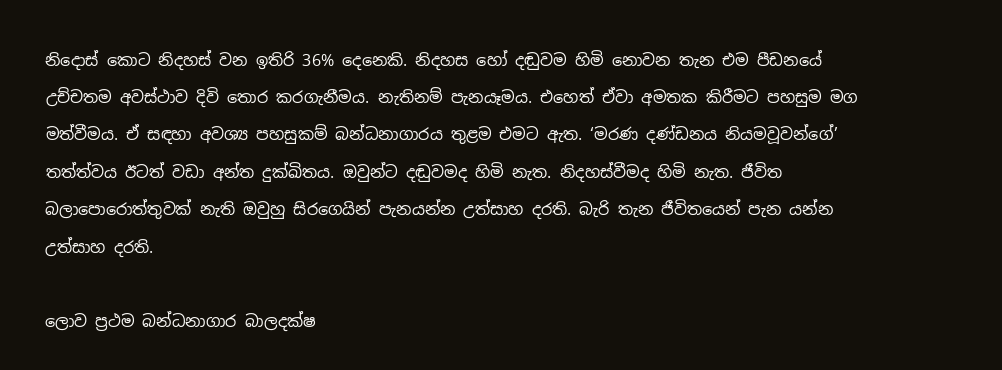නිදොස් කොට නිදහස් වන ඉතිරි 36% දෙනෙකි. නිදහස හෝ දඬුවම හිමි නොවන තැන එම පීඩනයේ උච්චතම අවස්ථාව දිවි තොර කරගැනීමය. නැතිනම් පැනයෑමය. එහෙත් ඒවා අමතක කිරීමට පහසුම මග මත්වීමය. ඒ සඳහා අවශ්‍ය පහසුකම් බන්ධනාගාරය තුළම එමට ඇත. ‘මරණ දණ්ඩනය නියමවූවන්ගේ’ තත්ත්වය ඊටත් වඩා අන්ත දුක්ඛිතය. ඔවුන්ට දඬුවමද හිමි නැත. නිදහස්වීමද හිමි නැත. ජීවිත බලාපොරොත්තුවක් නැති ඔවුහු සිරගෙයින් පැනයන්න උත්සාහ දරති. බැරි තැන ජීවිතයෙන් පැන යන්න උත්සාහ දරති.

ලොව ප්‍රථම බන්ධනාගාර බාලදක්ෂ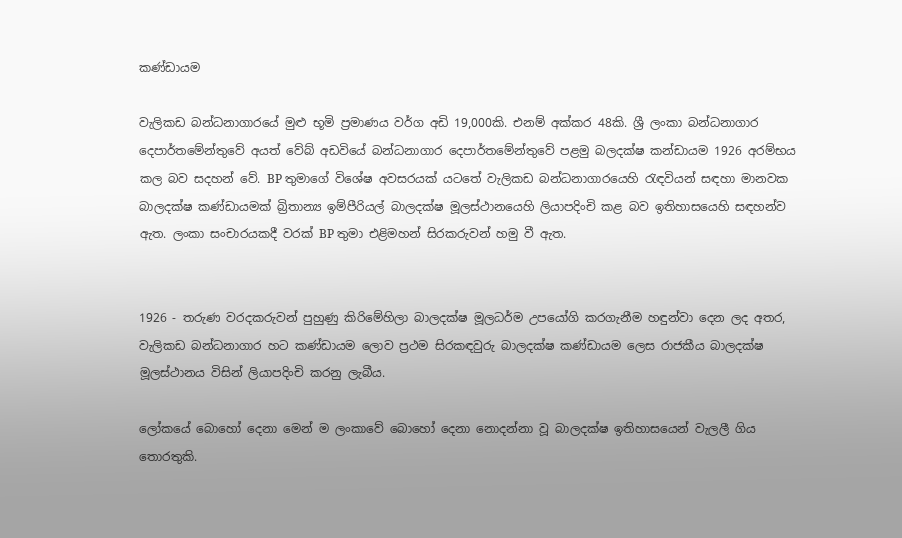කණ්ඩායම

වැලිකඩ බන්ධනාගාරයේ මුළු භූමි ප්‍රමාණය වර්ග අඩි 19,000කි. එනම් අක්කර 48කි. ශ්‍රී ලංකා බන්ධනාගාර දෙපාර්තමේන්තුවේ අයත් වේබ් අඩවියේ බන්ධනාගාර දෙපාර්තමේන්තුවේ පළමු බලදක්ෂ කන්ඩායම 1926 අරම්භය කල බව සදහන් වේ. BP තුමාගේ විශේෂ අවසරයක් යටතේ වැලිකඩ බන්ධනාගාරයෙහි රැඳවියන් සඳහා මානවක බාලදක්ෂ කණ්ඩායමක් බ්‍රිතාන්‍ය ඉම්පීරියල් බාලදක්ෂ මූලස්ථානයෙහි ලියාපදිංචි කළ බව ඉතිහාසයෙහි සඳහන්ව ඇත. ලංකා සංචාරයකදී වරක් BP තුමා එළිමහන් සිරකරුවන් හමු වී ඇත.


1926 - තරුණ වරදකරුවන් පුහුණු කිරිමේහිලා බාලදක්ෂ මූලධර්ම උපයෝගි කරගැනීම හඳුන්වා දෙන ලද අතර, වැලිකඩ බන්ධනාගාර හට කණ්ඩායම ලොව ප්‍රථම සිරකඳවුරු බාලදක්ෂ කණ්ඩායම ලෙස රාජකීය බාලදක්ෂ මූලස්ථානය විසින් ලියාපදිංචි කරනු ලැබීය.

ලෝකයේ බොහෝ දෙනා මෙන් ම ලංකාවේ බොහෝ දෙනා නොදන්නා වූ බාලදක්ෂ ඉතිහාසයෙන් වැලලී ගිය තොරතුකි.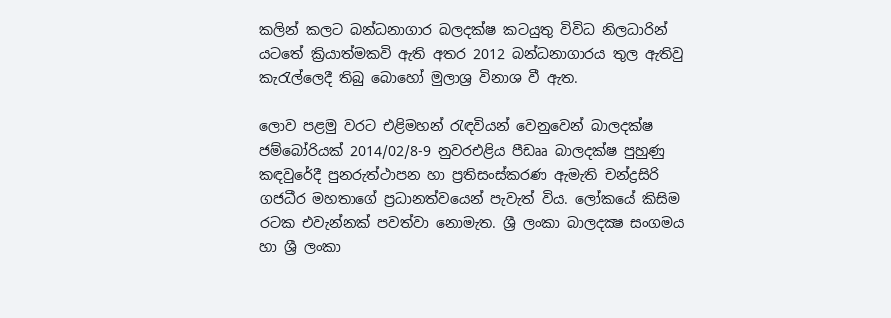කලින් කලට බන්ධනාගාර බලදක්ෂ කටයුතු විවිධ නිලධාරින් යටතේ ක්‍රියාත්මකවි ඇති අතර 2012 බන්ධනාගාරය තුල ඇතිවු කැරැල්ලෙදී තිබු බොහෝ මුලාශ්‍ර විනාශ වී ඇත.

ලොව පළමු වරට එළිමහන් රැඳවියන් වෙනුවෙන් බාලදක්ෂ ජම්බෝරියක් 2014/02/8-9 නුවරඑළිය පීඩෲ බාලදක්ෂ පුහුණු කඳවුරේදී පුනරුත්ථාපන හා ප්‍රතිසංස්‌කරණ ඇමැති චන්ද්‍රසිරි ගජධීර මහතාගේ ප්‍රධානත්වයෙන් පැවැත් විය. ලෝකයේ කිසිම රටක එවැන්නක් පවත්වා නොමැත. ශ්‍රී ලංකා බාලදක්‍ෂ සංගමය හා ශ්‍රී ලංකා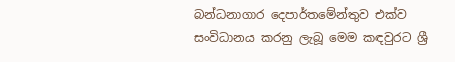බන්ධනාගාර දෙපාර්තමේන්තුව එක්‌ව සංවිධානය කරනු ලැබූ මෙම කඳවුරට ශ්‍රී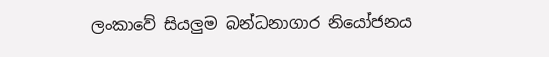ලංකාවේ සියලුම බන්ධනාගාර නියෝජනය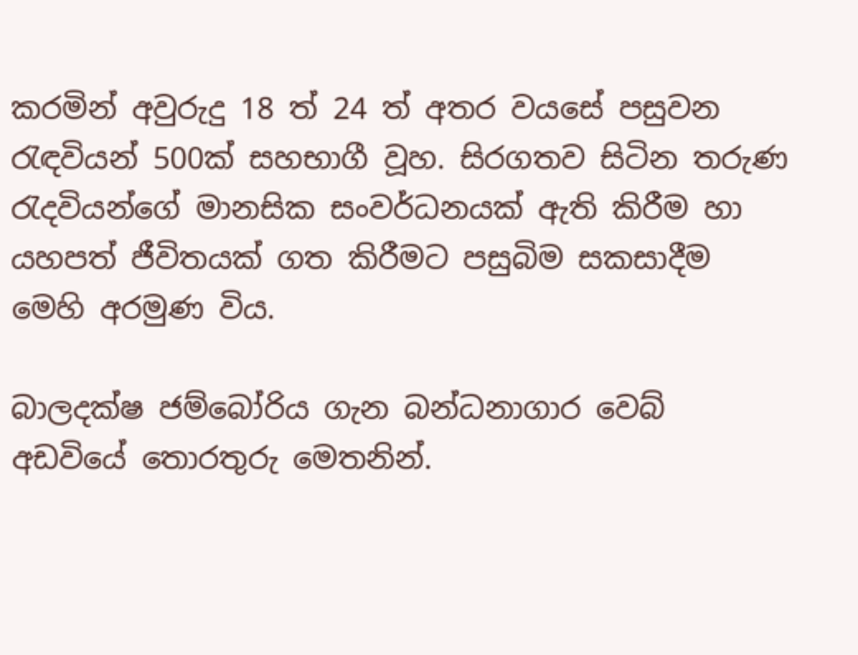කරමින් අවුරුදු 18 ත් 24 ත් අතර වයසේ පසුවන රැඳවියන් 500ක් සහභාගී වූහ. සිරගතව සිටින තරුණ රැදවියන්ගේ මානසික සංවර්ධනයක් ඇති කිරීම හා යහපත් ජීවිතයක් ගත කිරීමට පසුබිම සකසාදීම මෙහි අරමුණ විය.

බාලදක්ෂ ජම්බෝරිය ගැන බන්ධනාගාර වෙබ් අඩවියේ තොරතුරු මෙතනින්.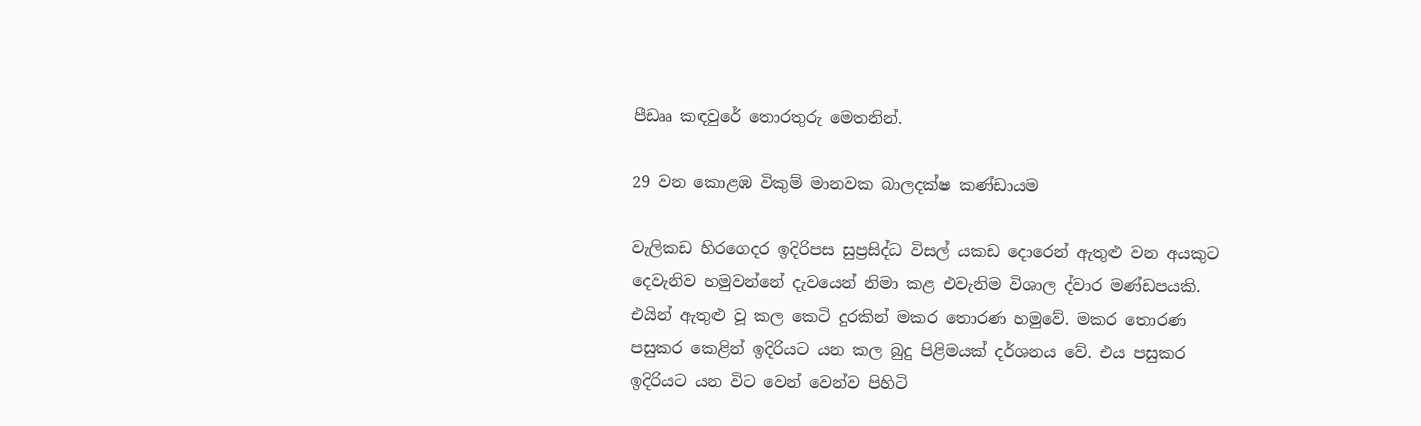පීඩෲ කඳවුරේ තොරතුරු මෙතනින්.

29 වන කොළඹ විකුම් මානවක බාලදක්ෂ කණ්ඩායම

වැලිකඩ හිරගෙදර ඉදිරිපස සුප්‍රසිද්ධ විසල් යකඩ ‍දොරෙන් ඇතුළු වන අයකුට දෙවැනිව හමුවන්නේ දැවයෙන් නිමා කළ එවැනිම විශාල ද්වාර මණ්ඩපයකි. එයින් ඇතුළු වූ කල කෙටි දුරකින් මකර තොරණ හමුවේ. මකර තොරණ පසුකර කෙළින් ඉදිරියට යන කල බුදු පිළිමයක් දර්ශනය වේ. එය පසුකර ඉදිරියට යන විට වෙන් වෙන්ව පිහිටි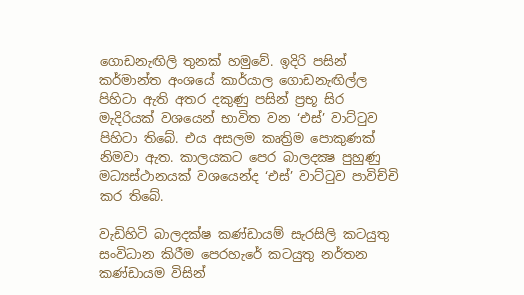ගොඩනැඟිලි තුනක් හමුවේ. ඉදිරි පසින් කර්මාන්ත අංශයේ කාර්යාල ගොඩනැඟිල්ල පිහිටා ඇති අතර දකුණු පසින් ප්‍රභූ සිර මැදිරියක් වශයෙන් භාවිත වන ‘එස්’ වාට්ටුව පිහිටා තිබේ. එය අසලම කෘත්‍රිම පොකුණක් නිමවා ඇත. කාලයකට පෙර බාලදක්‍ෂ පුහුණු මධ්‍යස්ථානයක් වශයෙන්ද ‘එස්’ වාට්ටුව පාවිච්චි කර තිබේ.

වැඩිහිටි බාලදක්ෂ කණ්ඩායම් සැරසිලි කටයුතු සංවිධාන කිරීම පෙරහැරේ කටයුතු නර්තන කණ්ඩායම විසින්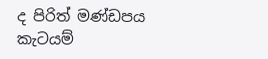ද පිරිත් මණ්ඩපය කැටයම්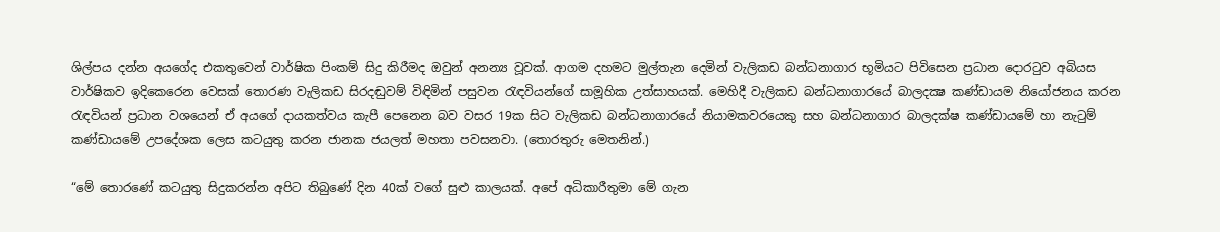ශිල්පය දන්න අයගේද එකතුවෙන් වාර්ෂික පිංකම් සිදු කිරීමද ඔවුන් අනන්‍ය වූවක්. ආගම දහමට මුල්තැන දෙමින් වැලිකඩ බන්ධනාගාර භූමියට පිවිසෙන ප්‍රධාන දොරටුව අබියස වාර්ෂිකව ඉදිකෙරෙන වෙසක් තොරණ වැලිකඩ සිරදඬුවම් විඳිමින් පසුවන රැඳවියන්ගේ සාමූහික උත්සාහයක්. මෙහිදී වැලිකඩ බන්ධනාගාරයේ බාලදක්‍ෂ කණ්‌ඩායම නියෝජනය කරන රැඳවියන් ප්‍රධාන වශයෙන් ඒ අයගේ දායකත්වය කැපී පෙනෙන බව වසර 19ක සිට වැලිකඩ බන්ධනාගාරයේ නියාමකවරයෙකු සහ බන්ධනාගාර බාලදක්ෂ කණ්ඩායමේ හා නැටුම් කණ්ඩායමේ උපදේශක ලෙස කටයුතු කරන ජානක ජයලත් මහතා පවසනවා. (තොරතුරු මෙතනින්.)

“මේ තොරණේ කටයුතු සිදුකරන්න අපිට තිබුණේ දින 40ක් වගේ සුළු කාලයක්. අපේ අධිකාරීතුමා මේ ගැන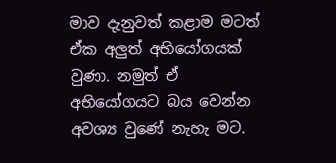මාව දැනුවත් කළාම මටත් ඒක අලුත් අභියෝගයක් වුණා. නමුත් ඒ අභියෝගයට බය වෙන්න අවශ්‍ය වුණේ නැහැ මට.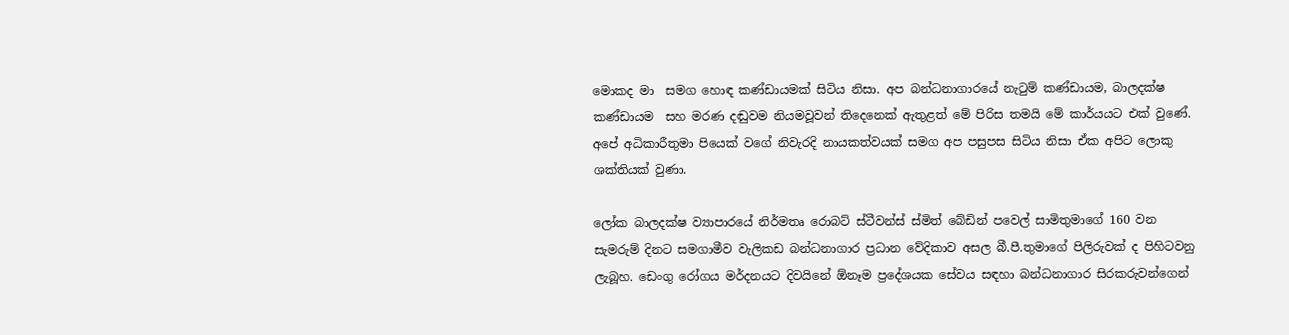මොකද මා  සමග හොඳ කණ්ඩායමක් සිටිය නිසා. අප බන්ධනාගාරයේ නැටුම් කණ්ඩායම, බාලදක්ෂ කණ්ඩායම  සහ මරණ දඬුවම නියමවූවන් තිදෙනෙක් ඇතුළත් මේ පිරිස තමයි මේ කාර්යයට එක් වුණේ. අපේ අධිකාරීතුමා පියෙක් වගේ නිවැරදි නායකත්වයක් සමග අප පසුපස සිටිය නිසා ඒක අපිට ලොකු ශක්තියක් වුණා.

ලෝක බාලදක්ෂ ව්‍යාපාරයේ නිර්මතෘ රොබට් ස්ටීවන්ස් ස්මිත් බේඩින් පවෙල් සාමිතුමාගේ 160 වන සැමරුම් දිනට සමගාමීව වැලිකඩ බන්ධනාගාර ප්‍රධාන වේදිකාව අසල බී.පී.තුමාගේ පිලිරුවක් ද පිහිටවනු ලැබූහ. ඩෙංගු රෝගය මර්දනයට දිවයිනේ ඕනෑම ප්‍රදේශයක සේවය සඳහා බන්ධනාගාර සිරකරුවන්ගෙන්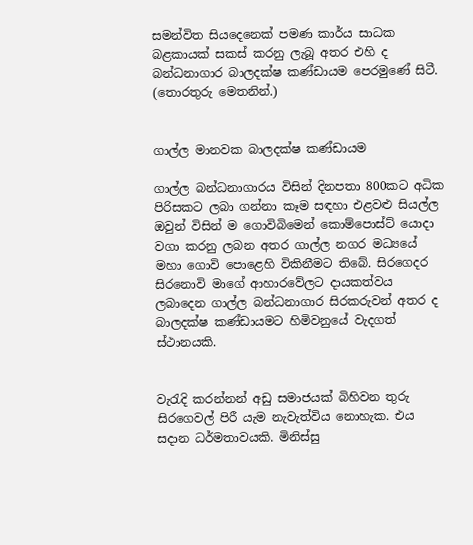සමන්විත සියදෙනෙක් පමණ කාර්ය සාධක බළකායක් සකස් කරනු ලැබූ අතර එහි ද බන්ධනාගාර බාලදක්ෂ කණ්ඩායම පෙරමුණේ සිටී. (තොරතුරු මෙතනින්.)


ගාල්ල මානවක බාලදක්ෂ කණ්ඩායම

ගාල්ල බන්ධනාගාරය විසින් දිනපතා 800කට අධික පිරිසකට ලබා ගන්නා කෑම සඳහා එළවළු සියල්ල ඔවුන් විසින් ම ගොවිබිමෙන් කොම්පොස්ට් යොදා වගා කරනු ලබන අතර ගාල්ල නගර මධ්‍යයේ මහා ගොවි පොළෙහි විකිනීමට තිබේ. සිරගෙදර සිරනොවි මාගේ ආහාරවේලට දායකත්වය ලබාදෙන ගාල්ල බන්ධනාගාර සිරකරුවන් අතර ද බාලදක්ෂ කණ්ඩායමට හිමිවනුයේ වැදගත් ස්ථානයකි.


වැරැදි කරන්නන් අඩු සමාජයක් බිහිවන තුරු සිරගෙවල් පිරී යැම නැවැත්විය නොහැක. එය සදාන ධර්මතාවයකි. මිනිස්සු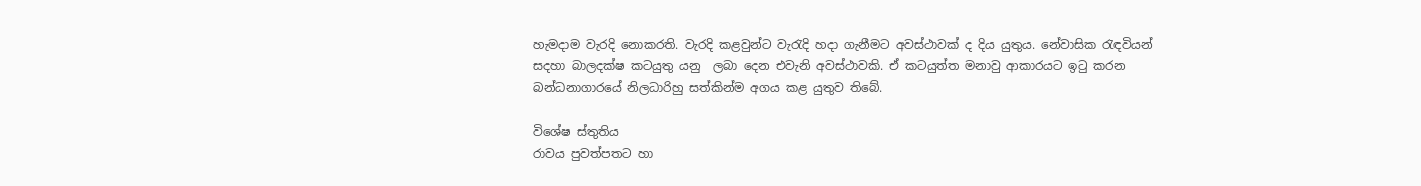හැමදාම වැරදි නොකරති. වැරදි කළවුන්ට වැරැදි හදා ගැනීමට අවස්ථාවක් ද දිය යුතුය. නේවාසික රැඳවියන් සදහා බාලදක්ෂ කටයුතු යනු  ලබා දෙන එවැනි අවස්ථාවකි. ඒ කටයුත්ත මනාවු ආකාරයට ඉටු කරන බන්ධනාගාරයේ නිලධාරිහු සත්කින්ම අගය කළ යුතුව තිබේ.

විශේෂ ස්තුතිය
රාවය පුවත්පතට හා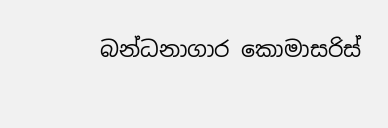බන්ධනාගාර කොමාසරිස්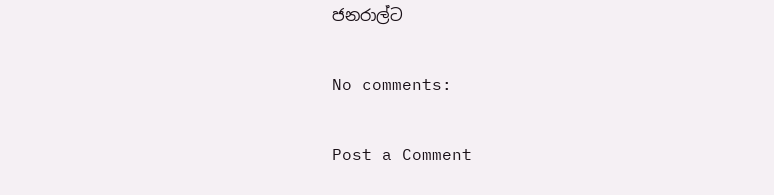ජනරාල්ට

No comments:

Post a Comment